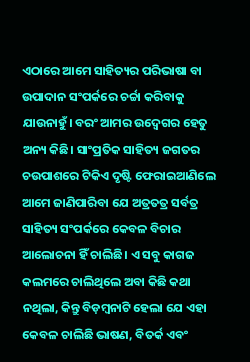ଏଠାରେ ଆମେ ସାହିତ୍ୟର ପରିଭାଷା ବା ଉପାଦାନ ସଂପର୍କରେ ଚର୍ଚ୍ଚା କରିବାକୁ ଯାଉନାହୁଁ। ବରଂ ଆମର ଉଦ୍ଵେଗର ହେତୁ ଅନ୍ୟ କିଛି। ସାଂପ୍ରତିକ ସାହିତ୍ୟ ଜଗତର ଚଉପାଶରେ ଟିକିଏ ଦୃଷ୍ଟି ଫେରାଇଆଣିଲେ ଆମେ ଜାଣିପାରିବା ଯେ ଅତ୍ରତତ୍ର ସର୍ବତ୍ର ସାହିତ୍ୟ ସଂପର୍କରେ କେବଳ ବିଚାର ଆଲୋଚନା ହିଁ ଚାଲିଛି। ଏ ସବୁ କାଗଜ କଲମରେ ଚାଲିଥିଲେ ଅବା କିଛି କଥା ନଥିଲା, କିନ୍ତୁ ବିଡ଼ମ୍ବନାଟି ହେଲା ଯେ ଏହା କେବଳ ଚାଲିଛି ଭାଷଣ, ବିତର୍କ ଏବଂ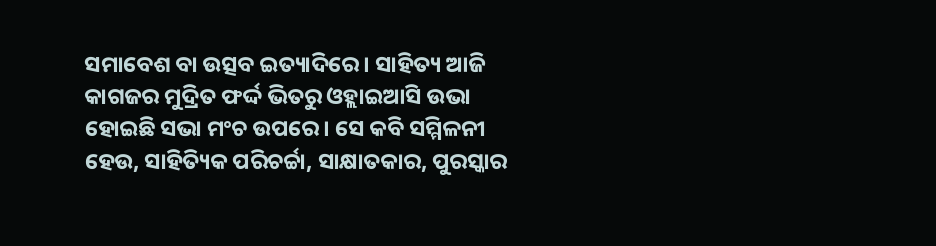ସମାବେଶ ବା ଉତ୍ସବ ଇତ୍ୟାଦିରେ। ସାହିତ୍ୟ ଆଜି କାଗଜର ମୁଦ୍ରିତ ଫର୍ଦ୍ଦ ଭିତରୁ ଓହ୍ଲାଇଆସି ଉଭା ହୋଇଛି ସଭା ମଂଚ ଉପରେ। ସେ କବି ସମ୍ମିଳନୀ ହେଉ, ସାହିତ୍ୟିକ ପରିଚର୍ଚ୍ଚା, ସାକ୍ଷାତକାର, ପୁରସ୍କାର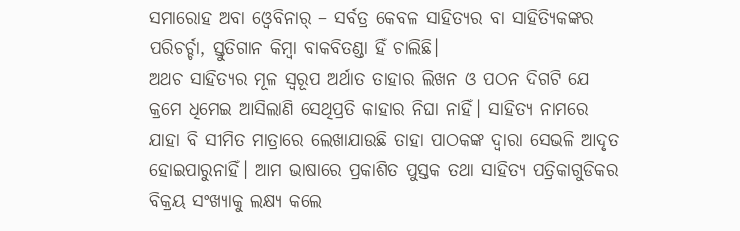ସମାରୋହ ଅବା ଓ୍ବେବିନାର୍ – ସର୍ବତ୍ର କେବଳ ସାହିତ୍ୟର ବା ସାହିତ୍ୟିକଙ୍କର ପରିଚର୍ଚ୍ଚା, ସ୍ତୁତିଗାନ କିମ୍ବା ବାକବିତଣ୍ଡା ହିଁ ଚାଲିଛି।
ଅଥଚ ସାହିତ୍ୟର ମୂଳ ସ୍ବରୂପ ଅର୍ଥାତ ତାହାର ଲିଖନ ଓ ପଠନ ଦିଗଟି ଯେ କ୍ରମେ ଧିମେଇ ଆସିଲାଣି ସେଥିପ୍ରତି କାହାର ନିଘା ନାହିଁ। ସାହିତ୍ୟ ନାମରେ ଯାହା ବି ସୀମିତ ମାତ୍ରାରେ ଲେଖାଯାଉଛି ତାହା ପାଠକଙ୍କ ଦ୍ବାରା ସେଭଳି ଆଦୃତ ହୋଇପାରୁନାହିଁ। ଆମ ଭାଷାରେ ପ୍ରକାଶିତ ପୁସ୍ତକ ତଥା ସାହିତ୍ୟ ପତ୍ରିକାଗୁଡିକର ବିକ୍ରୟ ସଂଖ୍ୟାକୁ ଲକ୍ଷ୍ୟ କଲେ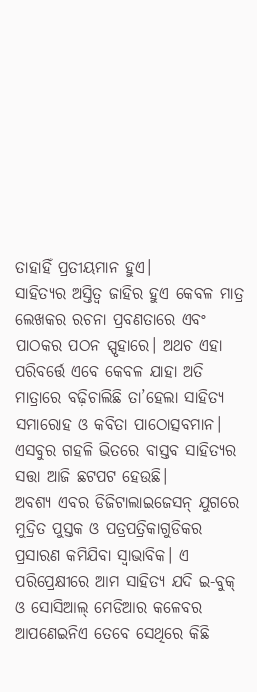ତାହାହିଁ ପ୍ରତୀୟମାନ ହୁଏ।
ସାହିତ୍ୟର ଅସ୍ତିତ୍ବ ଜାହିର ହୁଏ କେବଳ ମାତ୍ର ଲେଖକର ରଚନା ପ୍ରବଣତାରେ ଏବଂ ପାଠକର ପଠନ ସ୍ପୃହାରେ। ଅଥଚ ଏହା ପରିବର୍ତ୍ତେ ଏବେ କେବଳ ଯାହା ଅତି ମାତ୍ରାରେ ବଢ଼ିଚାଲିଛି ତା’ହେଲା ସାହିତ୍ୟ ସମାରୋହ ଓ କବିତା ପାଠୋତ୍ସବମାନ। ଏସବୁର ଗହଳି ଭିତରେ ବାସ୍ତବ ସାହିତ୍ୟର ସତ୍ତା ଆଜି ଛଟପଟ ହେଉଛି।
ଅବଶ୍ୟ ଏବର ଡିଜିଟାଲାଇଜେସନ୍ ଯୁଗରେ ମୁଦ୍ରିତ ପୁସ୍ତକ ଓ ପତ୍ରପତ୍ରିକାଗୁଡିକର ପ୍ରସାରଣ କମିଯିବା ସ୍ବାଭାବିକ। ଏ ପରିପ୍ରେକ୍ଷୀରେ ଆମ ସାହିତ୍ୟ ଯଦି ଇ-ବୁକ୍ ଓ ସୋସିଆଲ୍ ମେଡିଆର କଳେବର ଆପଣେଇନିଏ ତେବେ ସେଥିରେ କିଛି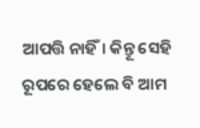ଆପତ୍ତି ନାହିଁ। କିନ୍ତୂ ସେହି ରୂପରେ ହେଲେ ବି ଆମ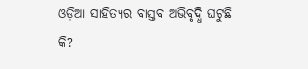ଓଡ଼ିଆ ସାହିତ୍ୟର ବାସ୍ତବ ଅଭିବୃଦ୍ଧି ଘଟୁଛି କି?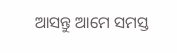ଆସନ୍ତୁ ଆମେ ସମସ୍ତ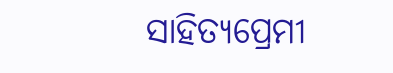ସାହିତ୍ୟପ୍ରେମୀ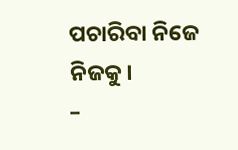ପଚାରିବା ନିଜେ ନିଜକୁ।
–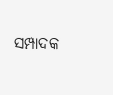ସମ୍ପାଦକ